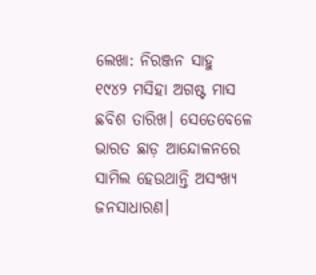ଲେଖା: ନିରଞ୍ଜନ ସାହୁ
୧୯୪୨ ମସିହା ଅଗଷ୍ଟ ମାସ ଛବିଶ ତାରିଖ। ସେତେବେଳେ ଭାରତ ଛାଡ଼ ଆନ୍ଦୋଳନରେ ସାମିଲ ହେଉଥାନ୍ତି ଅସଂଖ୍ୟ ଜନସାଧାରଣ।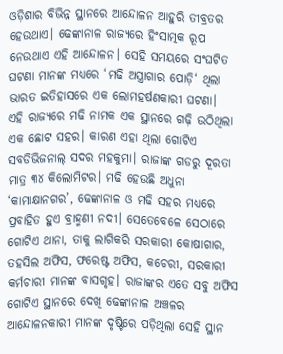ଓଡ଼ିଶାର ବିଭିନ୍ନ ସ୍ଥାନରେ ଆନ୍ଦୋଳନ ଆହୁରି ତୀବ୍ରତର ହେଉଥାଏ। ଢେଙ୍କାନାଳ ରାଜ୍ୟରେ ହିଂସାତ୍ମକ ରୂପ ନେଉଥାଏ ଏହି ଆନ୍ଦୋଳନ। ସେହି ସମୟରେ ସଂଘଟିତ ଘଟଣା ମାନଙ୍କ ମଧ୍ୟରେ ‘ମଢି ଅସ୍ତ୍ରାଗାର ପୋଡ଼ି‘ ଥିଲା ଭାରତ ଇତିହାସରେ ଏକ ଲୋମହର୍ଷଣକାରୀ ଘଟଣା।
ଏହି ରାଜ୍ୟରେ ମଢି ନାମକ ଏକ ସ୍ଥାନରେ ଗଢ଼ି ଉଠିଥିଲା ଏକ ଛୋଟ ସହର। କାରଣ ଏହା ଥିଲା ଗୋଟିଏ ସବଡିଭିଜନାଲ୍ ସଦର ମହକୁମା। ରାଜାଙ୍କ ଗଡରୁ ଦୂରତା ମାତ୍ର ୩୪ କିଲୋମିଟର। ମଢି ହେଉଛି ଅଧୁନା ‘କାମାକ୍ଷାନଗର’, ଢେଙ୍କାନାଳ ଓ ମଢି ସହର ମଧ୍ୟରେ ପ୍ରବାହିତ ହୁଏ ବ୍ରାହ୍ମଣୀ ନଦୀ। ସେତେବେଳେ ସେଠାରେ ଗୋଟିଏ ଥାନା, ତାକୁ ଲାଗିକରି ସରକାରୀ କୋଷାଗାର, ତହସିଲ ଅଫିସ, ଫରେଷ୍ଟ ଅଫିସ, କଚେରୀ, ସରକାରୀ କର୍ମଚାରୀ ମାନଙ୍କ ବାସଗୃହ। ରାଜାଙ୍କର ଏତେ ସବୁ ଅଫିସ ଗୋଟିଏ ସ୍ଥାନରେ ଦେଖି ଢେଙ୍କାନାଳ ଅଞ୍ଚଳର ଆନ୍ଦୋଳନକାରୀ ମାନଙ୍କ ଦୃଷ୍ଟିରେ ପଡ଼ିଥିଲା ସେହି ସ୍ଥାନ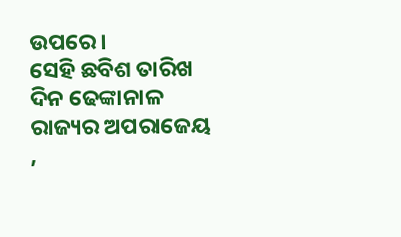ଉପରେ।
ସେହି ଛବିଶ ତାରିଖ ଦିନ ଢେଙ୍କାନାଳ ରାଜ୍ୟର ଅପରାଜେୟ ,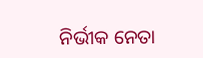ନିର୍ଭୀକ ନେତା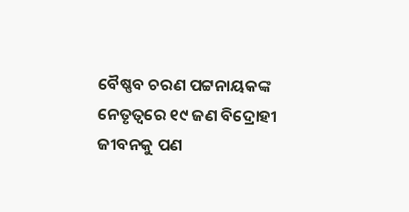ବୈଷ୍ଣବ ଚରଣ ପଟ୍ଟନାୟକଙ୍କ ନେତୃତ୍ବରେ ୧୯ ଜଣ ବିଦ୍ରୋହୀ ଜୀବନକୁ ପଣ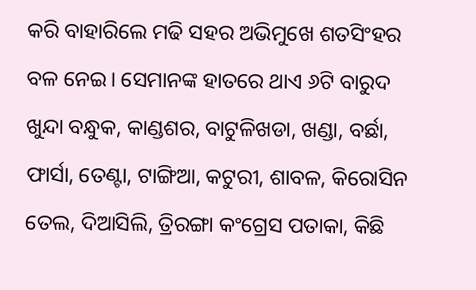କରି ବାହାରିଲେ ମଢି ସହର ଅଭିମୁଖେ ଶତସିଂହର ବଳ ନେଇ। ସେମାନଙ୍କ ହାତରେ ଥାଏ ୬ଟି ବାରୁଦ ଖୁନ୍ଦା ବନ୍ଧୁକ, କାଣ୍ଡଶର, ବାଟୁଳିଖଡା, ଖଣ୍ଡା, ବର୍ଛା, ଫାର୍ସା, ତେଣ୍ଟା, ଟାଙ୍ଗିଆ, କଟୁରୀ, ଶାବଳ, କିରୋସିନ ତେଲ, ଦିଆସିଲି, ତ୍ରିରଙ୍ଗା କଂଗ୍ରେସ ପତାକା, କିଛି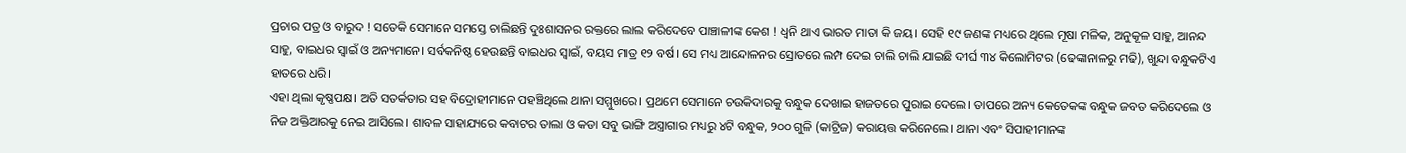ପ୍ରଚାର ପତ୍ର ଓ ବାରୁଦ ! ସତେକି ସେମାନେ ସମସ୍ତେ ଚାଲିଛନ୍ତି ଦୁଃଶାସନର ରକ୍ତରେ ଲାଲ କରିଦେବେ ପାଞ୍ଚାଳୀଙ୍କ କେଶ ! ଧ୍ଵନି ଥାଏ ଭାରତ ମାତା କି ଜୟ। ସେହି ୧୯ ଜଣଙ୍କ ମଧ୍ୟରେ ଥିଲେ ମୂଷା ମଳିକ, ଅନୁକୂଳ ସାହୁ, ଆନନ୍ଦ ସାହୁ, ବାଇଧର ସ୍ଵାଇଁ ଓ ଅନ୍ୟମାନେ। ସର୍ବକନିଷ୍ଠ ହେଉଛନ୍ତି ବାଇଧର ସ୍ଵାଇଁ, ବୟସ ମାତ୍ର ୧୨ ବର୍ଷ। ସେ ମଧ୍ୟ ଆନ୍ଦୋଳନର ସ୍ରୋତରେ ଲମ୍ପ ଦେଇ ଚାଲି ଚାଲି ଯାଇଛି ଦୀର୍ଘ ୩୪ କିଲୋମିଟର (ଢେଙ୍କାନାଳରୁ ମଢି), ଖୁନ୍ଦା ବନ୍ଧୁକଟିଏ ହାତରେ ଧରି।
ଏହା ଥିଲା କୃଷ୍ଣପକ୍ଷ। ଅତି ସତର୍କତାର ସହ ବିଦ୍ରୋହୀମାନେ ପହଞ୍ଚିଥିଲେ ଥାନା ସମ୍ମୁଖରେ। ପ୍ରଥମେ ସେମାନେ ଚଉକିଦାରକୁ ବନ୍ଧୁକ ଦେଖାଇ ହାଜତରେ ପୁରାଇ ଦେଲେ। ତାପରେ ଅନ୍ୟ କେତେକଙ୍କ ବନ୍ଧୁକ ଜବତ କରିଦେଲେ ଓ ନିଜ ଅକ୍ତିଆରକୁ ନେଇ ଆସିଲେ। ଶାବଳ ସାହାଯ୍ୟରେ କବାଟର ତାଲା ଓ କଡା ସବୁ ଭାଙ୍ଗି ଅସ୍ତ୍ରାଗାର ମଧ୍ୟରୁ ୪ଟି ବନ୍ଧୁକ, ୨୦୦ ଗୁଳି (କାଟ୍ରିଜ) କରାୟତ୍ତ କରିନେଲେ। ଥାନା ଏବଂ ସିପାହୀମାନଙ୍କ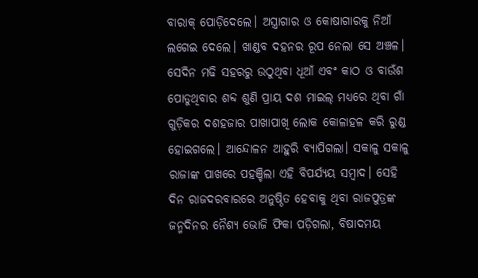ବାରାକ୍ ପୋଡ଼ିଦେଲେ। ଅସ୍ତ୍ରାଗାର ଓ କୋଷାଗାରକୁ ନିଆଁ ଲଗେଇ ଦେଲେ। ଖାଣ୍ଡବ ଦହନର ରୂପ ନେଲା ସେ ଅଞ୍ଚଳ।
ସେଦିନ ମଢି ସହରରୁ ଉଠୁଥିବା ଧୂଆଁ ଏବଂ କାଠ ଓ ବାଉଁଶ ପୋଡୁଥିବାର ଶବ୍ଦ ଶୁଣି ପ୍ରାୟ ଦଶ ମାଇଲ୍ ମଧ୍ୟରେ ଥିବା ଗାଁ ଗୁଡ଼ିକର ଦଶହଜାର ପାଖାପାଖି ଲୋକ କୋଳାହଳ କରି ରୁଣ୍ଡ ହୋଇଗଲେ। ଆନ୍ଦୋଳନ ଆହୁରି ବ୍ୟାପିଗଲା। ସକାଳୁ ସକାଳୁ ରାଜାଙ୍କ ପାଖରେ ପହଞ୍ଚିଲା ଏହି ବିପର୍ଯ୍ୟୟ ସମ୍ବାଦ। ସେହି ଦିନ ରାଜଦରବାରରେ ଅନୁଷ୍ଠିତ ହେବାକୁ ଥିବା ରାଜପୁତ୍ରଙ୍କ ଜନ୍ମଦିନର ନୈଶ୍ୟ ଭୋଜି ଫିକା ପଡ଼ିଗଲା, ବିଷାଦମୟ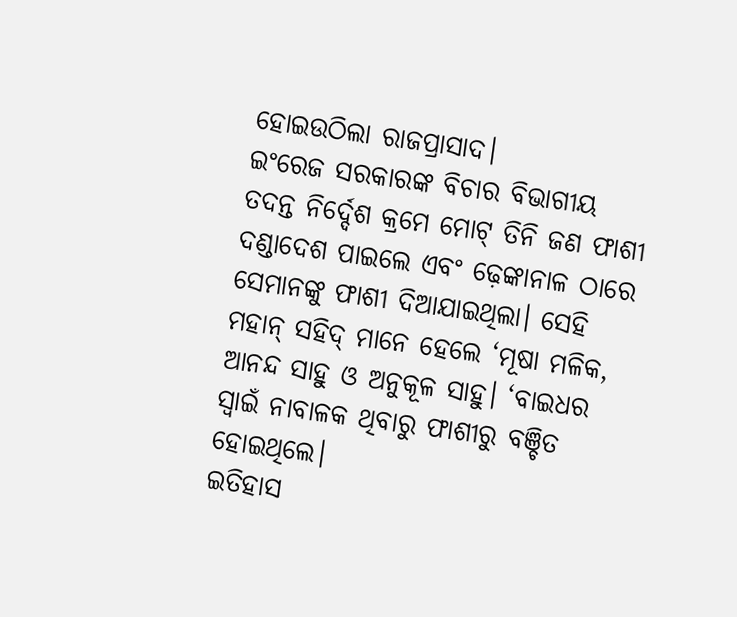ହୋଇଉଠିଲା ରାଜପ୍ରାସାଦ।
ଇଂରେଜ ସରକାରଙ୍କ ବିଚାର ବିଭାଗୀୟ ତଦନ୍ତ ନିର୍ଦ୍ଦେଶ କ୍ରମେ ମୋଟ୍ ତିନି ଜଣ ଫାଶୀ ଦଣ୍ଡାଦେଶ ପାଇଲେ ଏବଂ ଢ଼େଙ୍କାନାଳ ଠାରେ ସେମାନଙ୍କୁ ଫାଶୀ ଦିଆଯାଇଥିଲା। ସେହି ମହାନ୍ ସହିଦ୍ ମାନେ ହେଲେ ‘ମୂଷା ମଳିକ, ଆନନ୍ଦ ସାହୁ ଓ ଅନୁକୂଳ ସାହୁ। ‘ବାଇଧର ସ୍ବାଇଁ ନାବାଳକ ଥିବାରୁ ଫାଶୀରୁ ବଞ୍ଚିତ ହୋଇଥିଲେ।
ଇତିହାସ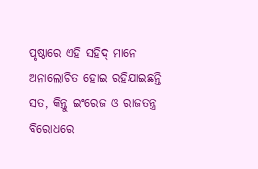ପୃଷ୍ଠାରେ ଏହି ସହିଦ୍ ମାନେ ଅନାଲୋଚିତ ହୋଇ ରହିଯାଇଛନ୍ତି ସତ, କିନ୍ତୁ ଇଂରେଜ ଓ ରାଜତନ୍ତ୍ର ବିରୋଧରେ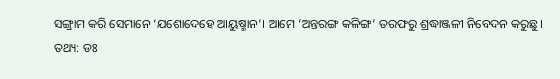ସଙ୍ଗ୍ରାମ କରି ସେମାନେ ‘ଯଶୋଦେହେ ଆୟୁଷ୍ମାନ‘। ଆମେ ‘ଅନ୍ତରଙ୍ଗ କଳିଙ୍ଗ’ ତରଫରୁ ଶ୍ରଦ୍ଧାଞ୍ଜଳୀ ନିବେଦନ କରୁଛୁ।
ତଥ୍ୟ: ଡଃ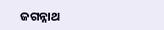ଜଗନ୍ନାଥ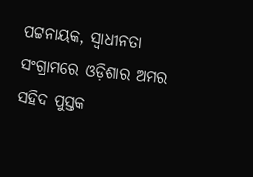ପଟ୍ଟନାୟକ, ସ୍ଵାଧୀନତା ସଂଗ୍ରାମରେ ଓଡ଼ିଶାର ଅମର ସହିଦ ପୁସ୍ତକ